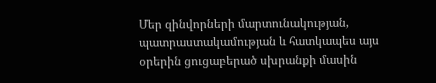Մեր զինվորների մարտունակության, պատրաստակամության և հատկապես այս օրերին ցուցաբերած սխրանքի մասին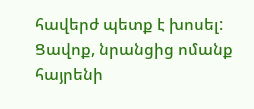հավերժ պետք է խոսել: Ցավոք, նրանցից ոմանք հայրենի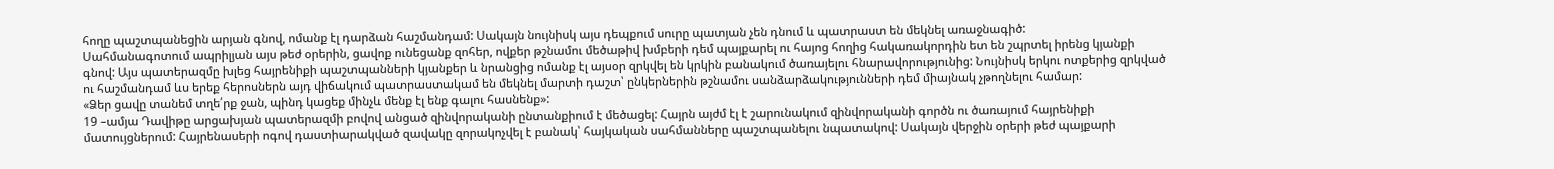հողը պաշտպանեցին արյան գնով, ոմանք էլ դարձան հաշմանդամ: Սակայն նույնիսկ այս դեպքում սուրը պատյան չեն դնում և պատրաստ են մեկնել առաջնագիծ:
Սահմանագոտում ապրիլյան այս թեժ օրերին, ցավոք ունեցանք զոհեր, ովքեր թշնամու մեծաթիվ խմբերի դեմ պայքարել ու հայոց հողից հակառակորդին ետ են շպրտել իրենց կյանքի գնով: Այս պատերազմը խլեց հայրենիքի պաշտպանների կյանքեր և նրանցից ոմանք էլ այսօր զրկվել են կրկին բանակում ծառայելու հնարավորությունից: Նույնիսկ երկու ոտքերից զրկված ու հաշմանդամ ևս երեք հերոսներն այդ վիճակում պատրաստակամ են մեկնել մարտի դաշտ՝ ընկերներին թշնամու սանձարձակությունների դեմ միայնակ չթողնելու համար:
«Ձեր ցավը տանեմ տղե՛րք ջան, պինդ կացեք մինչև մենք էլ ենք գալու հասնենք»:
19 –ամյա Դավիթը արցախյան պատերազմի բովով անցած զինվորականի ընտանքիում է մեծացել: Հայրն այժմ էլ է շարունակում զինվորականի գործն ու ծառայում հայրենիքի մատույցներում: Հայրենասերի ոգով դաստիարակված զավակը զորակոչվել է բանակ՝ հայկական սահմանները պաշտպանելու նպատակով: Սակայն վերջին օրերի թեժ պայքարի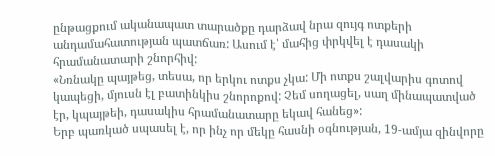ընթացքում ականապատ տարածքը դարձավ նրա զույգ ոտքերի անդամահատության պատճառ: Ասում է՝ մահից փրկվել է դասակի հրամանատարի շնորհիվ:
«Նռնակը պայթեց, տեսա, որ երկու ոտքս չկա: Մի ոտքս շալվարիս գոտով կապեցի, մյուսն էլ բատինկիս շնորոքով: Չեմ սողացել, սաղ մինապատված էր, կպայթեի, դասակիս հրամանատարը եկավ հանեց»:
Երբ պառկած սպասել է, որ ինչ որ մեկը հասնի օգնության, 19-ամյա զինվորը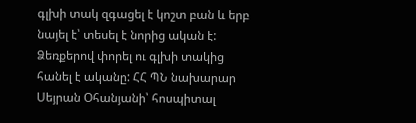գլխի տակ զգացել է կոշտ բան և երբ նայել է՝ տեսել է նորից ական է: Ձեռքերով փորել ու գլխի տակից հանել է ականը: ՀՀ ՊՆ նախարար Սեյրան Օհանյանի՝ հոսպիտալ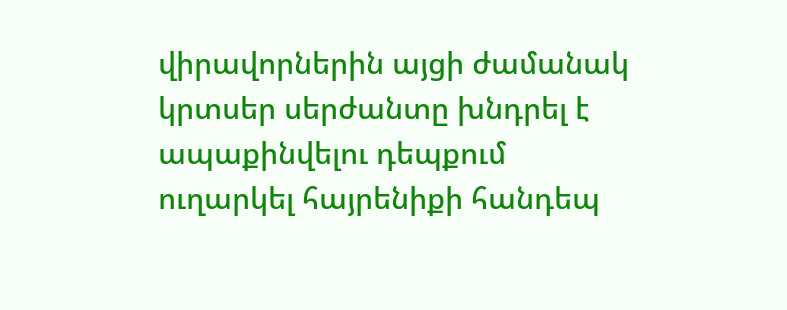վիրավորներին այցի ժամանակ կրտսեր սերժանտը խնդրել է ապաքինվելու դեպքում ուղարկել հայրենիքի հանդեպ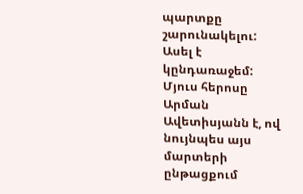պարտքը շարունակելու: Ասել է կընդառաջեմ:
Մյուս հերոսը Արման Ավետիսյանն է, ով նույնպես այս մարտերի ընթացքում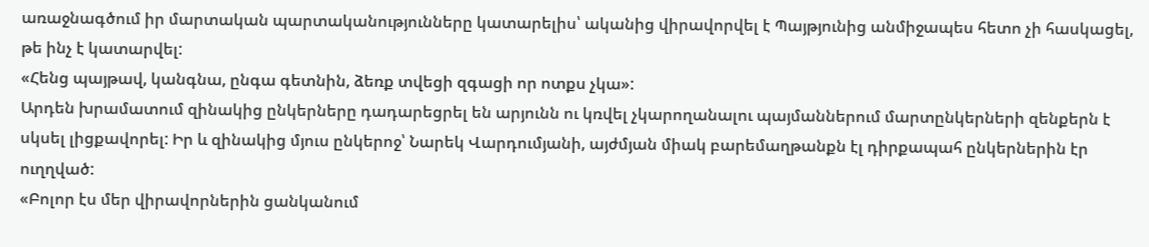առաջնագծում իր մարտական պարտականությունները կատարելիս՝ ականից վիրավորվել է Պայթյունից անմիջապես հետո չի հասկացել, թե ինչ է կատարվել:
«Հենց պայթավ, կանգնա, ընգա գետնին, ձեռք տվեցի զգացի որ ոտքս չկա»:
Արդեն խրամատում զինակից ընկերները դադարեցրել են արյունն ու կռվել չկարողանալու պայմաններում մարտընկերների զենքերն է սկսել լիցքավորել: Իր և զինակից մյուս ընկերոջ՝ Նարեկ Վարդումյանի, այժմյան միակ բարեմաղթանքն էլ դիրքապահ ընկերներին էր ուղղված:
«Բոլոր էս մեր վիրավորներին ցանկանում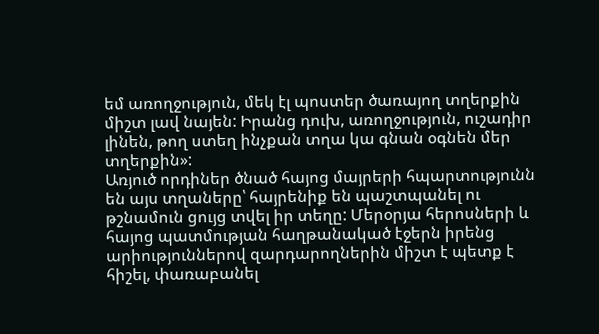եմ առողջություն, մեկ էլ պոստեր ծառայող տղերքին միշտ լավ նայեն: Իրանց դուխ, առողջություն, ուշադիր լինեն, թող ստեղ ինչքան տղա կա գնան օգնեն մեր տղերքին»:
Առյուծ որդիներ ծնած հայոց մայրերի հպարտությունն են այս տղաները՝ հայրենիք են պաշտպանել ու թշնամուն ցույց տվել իր տեղը: Մերօրյա հերոսների և հայոց պատմության հաղթանակած էջերն իրենց արիություններով զարդարողներին միշտ է պետք է հիշել, փառաբանել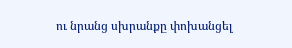ու նրանց սխրանքը փոխանցել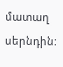մատաղ սերնդին: